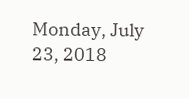Monday, July 23, 2018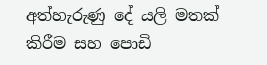අත්හැරුණු දේ යලි මතක් කිරීම සහ පොඩි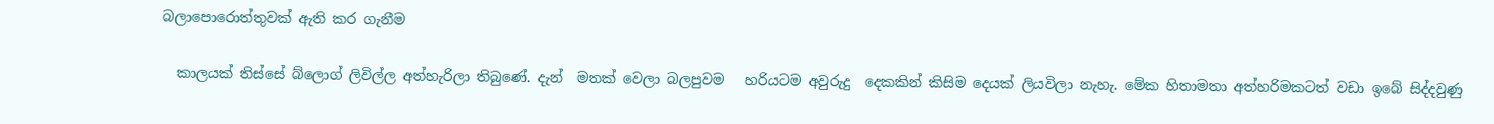බලාපොරොත්තුවක් ඇති කර ගැනීම

  කාලයක් තිස්සේ බ්ලොග් ලිවිල්ල අත්හැරිලා තිබුණේ. දැන්  මතක් වෙලා බලපුවම   හරියටම අවුරුදු  දෙකකින් කිසිම දෙයක් ලියවිලා නැහැ. මේක හිතාමතා අත්හරිමකටත් වඩා ඉබේ සිද්දවුණු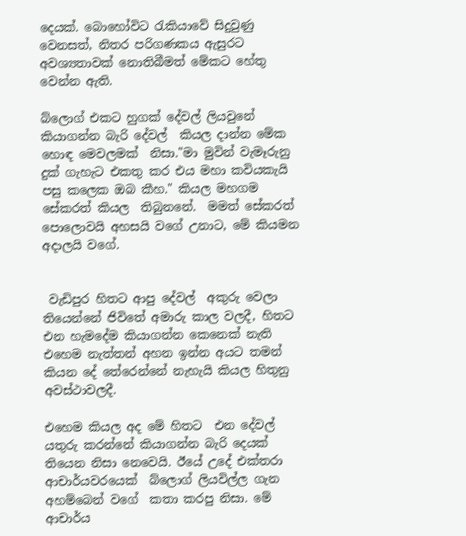දෙයක්. බොහෝවිට රැකියාවේ සිදුවුණු වෙනසත්, නිතර පරිගණකය ඇසුරට අවශ්‍යතාවක් නොතිබීමත් මේකට හේතු වෙන්න ඇති.

බ්ලොග් එකට හුගක් දේවල් ලියවුනේ කියාගන්න බැරි දේවල්  කියල දාන්න මේක  හොඳ මෙවලමක්  නිසා."මා මුවින් වැමෑරුනු දුක් ගැහැට එකතු කර එය මහා කවියකැයි පසු කලෙක ඔබ කීහ." කියල මහගම සේකරත් කියල  තිබුනනේ.  මමත් සේකරත් පොලොවයි අහසයි වගේ උනාට, මේ කියමන  අදාලයි වගේ.


 වැඩිපුර හිතට ආපු දේවල්  අකුරු වෙලා තියෙන්නේ ජිවිතේ අමාරු කාල වලදී, හිතට එන හැමදේම කියාගන්න කෙනෙක් නැති එහෙම නැත්තන් අහන ඉන්න අයට තමන් කියන දේ තේරෙන්නේ නැහැයි කියල හිතුනු අවස්ථාවලදී.

එහෙම කියල අද මේ හිතට  එන දේවල් යතුරු කරන්නේ කියාගන්න බැරි දෙයක් තියෙන නිසා නෙවෙයි. ඊයේ උදේ එක්තරා ආචාර්යවරයෙක්  බ්ලොග් ලියවිල්ල ගැන අහම්බෙන් වගේ  කතා කරපු නිසා. මේ ආචාර්ය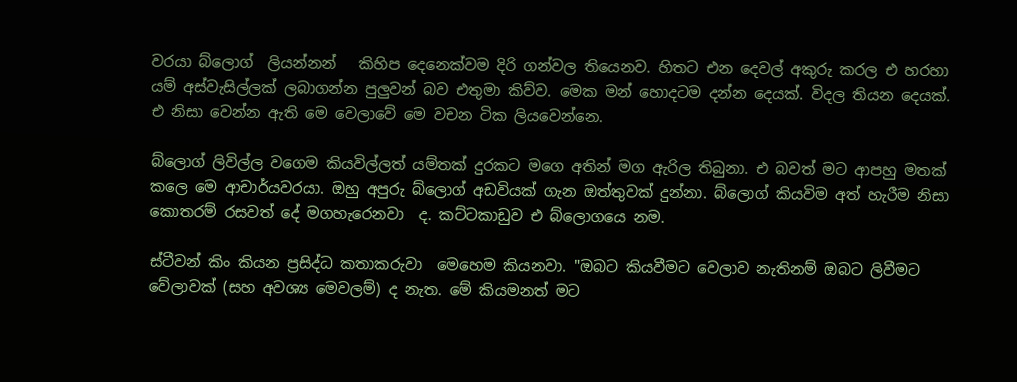වරයා බ්ලොග්  ලියන්නන්   කිහිප දෙනෙක්වම දිරි ගන්වල තියෙනව. හිතට එන දෙවල් අකුරු කරල එ හරහා යම් අස්වැසිල්ලක් ලබාගන්න පුලුවන් බව එතුමා කිව්ව. මෙක මන් හොදටම දන්න දෙයක්. විදල තියන දෙයක්. එ නිසා වෙන්න ඇති මෙ වෙලාවේ මෙ වචන ටික ලියවෙන්නෙ.

බ්ලොග් ලිවිල්ල වගෙම කියවිල්ලත් යම්තක් දුරකට මගෙ අතින් මග ඇරිල තිබුනා. එ බවත් මට ආපහු මතක් කලෙ මෙ ආචාර්යවරයා. ඔහු අපුරු බ්ලොග් අඩවියක් ගැන ඔත්තුවක් දුන්නා. බ්ලොග් කියවිම අත් හැරීම නිසා  කොතරම් රසවත් දේ මගහැරෙනවා  ද. කට්ටකාඩුව එ බ්ලොගයෙ නම.

ස්ටීවන් කිං කියන ප්‍රසිද්ධ කතාකරුවා  මෙහෙම කියනවා. "ඔබට කියවීමට වෙලාව නැතිනම් ඔබට ලිවීමට වේලාවක් (සහ අවශ්‍ය මෙවලම්) ද නැත. මේ කියමනත් මට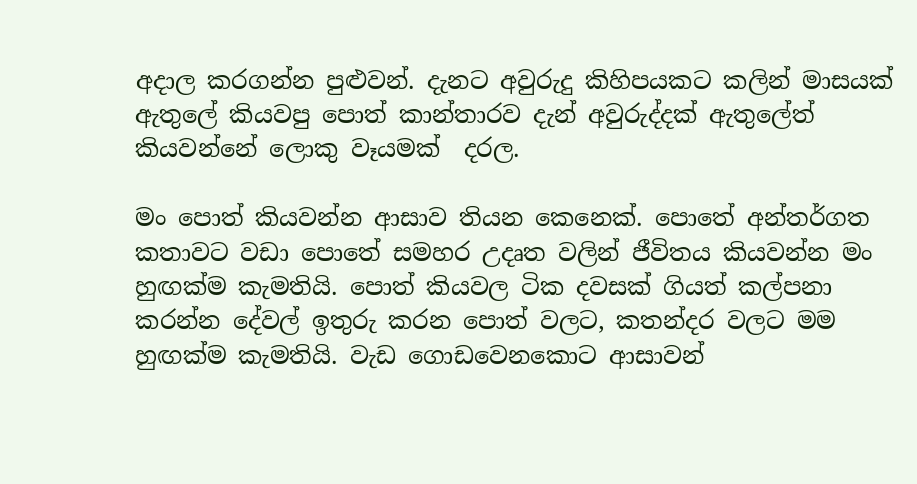අදාල කරගන්න පුළුවන්. දැනට අවුරුදු කිහිපයකට කලින් මාසයක් ඇතුලේ කියවපු පොත් කාන්තාරව දැන් අවුරුද්දක් ඇතුලේත් කියවන්නේ ලොකු වෑයමක්  දරල.

මං පොත් කියවන්න ආසාව තියන කෙනෙක්. පොතේ අන්තර්ගත කතාවට වඩා පොතේ සමහර උදෘත වලින් ජීවිතය කියවන්න මං හුඟක්ම කැමතියි. පොත් කියවල ටික දවසක් ගියත් කල්පනා කරන්න දේවල් ඉතුරු කරන පොත් වලට, කතන්දර වලට මම හුඟක්ම කැමතියි. වැඩ ගොඩවෙනකොට ආසාවන්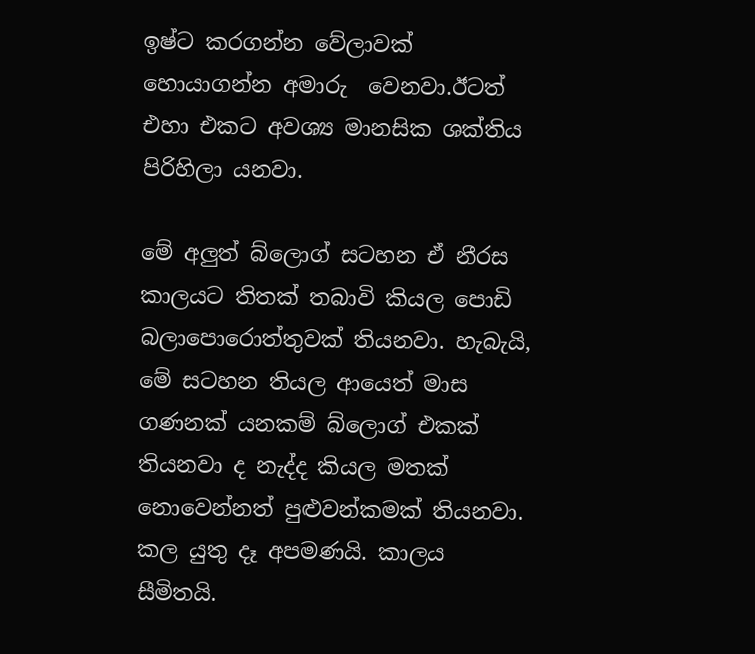ඉෂ්ට කරගන්න වේලාවක් හොයාගන්න අමාරු  වෙනවා.ඊටත් එහා එකට අවශ්‍ය මානසික ශක්තිය  පිරිහිලා යනවා.

මේ අලුත් බ්ලොග් සටහන ඒ නීරස කාලයට තිතක් තබාවි කියල පොඩි බලාපොරොත්තුවක් තියනවා. හැබැයි, මේ සටහන තියල ආයෙත් මාස ගණනක් යනකම් බ්ලොග් එකක් තියනවා ද නැද්ද කියල මතක් නොවෙන්නත් පුළුවන්කමක් තියනවා. කල යුතු දෑ අපමණයි. කාලය සීමිතයි.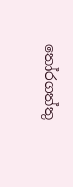තෝරගත්තු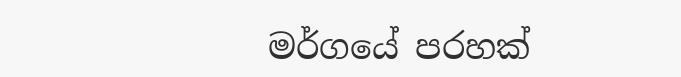මර්ගයේ පරහක්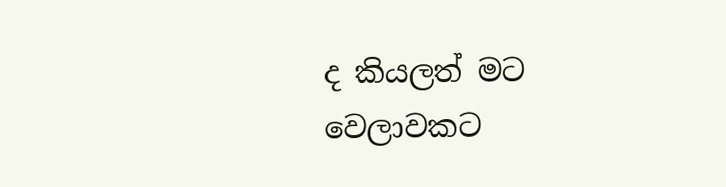ද කියලත් මට වෙලාවකට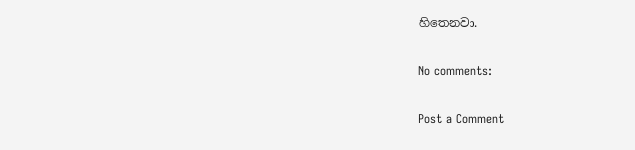හිතෙනවා.

No comments:

Post a Comment